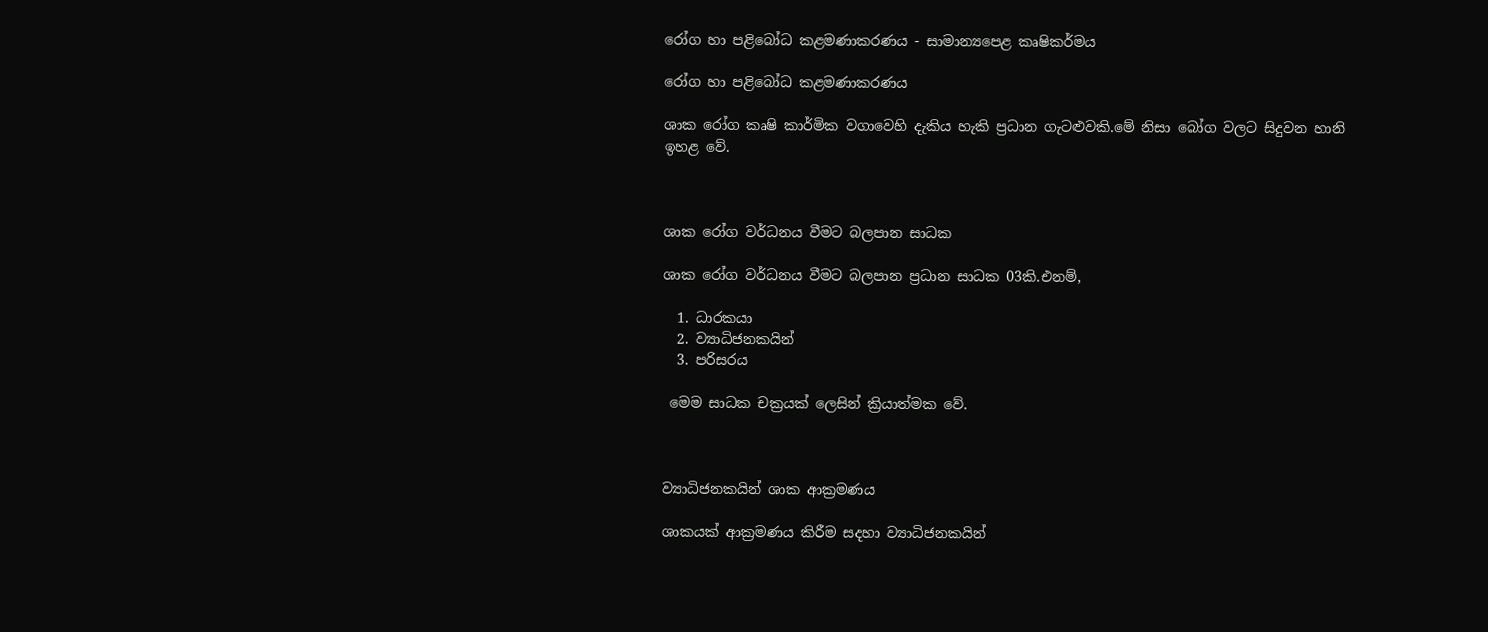රෝග හා පළිබෝධ කළමණාකරණය - සාමාන්‍යපෙළ කෘෂිකර්මය

රෝග හා පළිබෝධ කළමණාකරණය

ශාක රෝග කෘෂි කාර්මික වගාවෙහි දැකිය හැකි ප්‍රධාන ගැටළුවකි.මේ නිසා බෝග වලට සිදුවන හානි ඉහළ වේ.



ශාක රෝග වර්ධනය වීමට බලපාන සාධක

ශාක රෝග වර්ධනය වීමට බලපාන ප්‍රධාන සාධක 03කි.එනම්,

  1. ධාරකයා
  2. ව්‍යාධිජනකයින්
  3. පරිසරය

 මෙම සාධක චක්‍රයක් ලෙසින් ක්‍රියාත්මක වේ.



ව්‍යාධිජනකයින් ශාක ආක්‍රමණය

ශාකයක් ආක්‍රමණය කිරීම සදහා ව්‍යාධිජනකයින්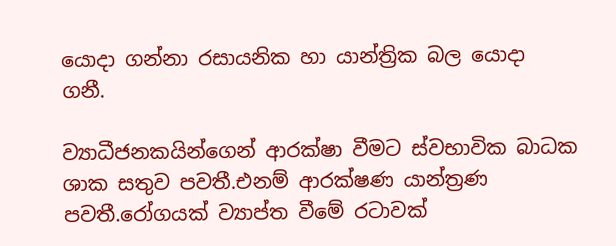යොදා ගන්නා රසායනික හා යාන්ත්‍රික බල යොදා ගනී.

ව්‍යාධීජනකයින්ගෙන් ආරක්ෂා වීමට ස්වභාවික බාධක ශාක සතුව පවතී.එනම් ආරක්ෂණ යාන්ත්‍රණ පවතී.රෝගයක් ව්‍යාප්ත වීමේ රටාවක්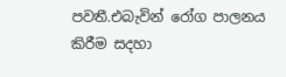පවතී.එබැවින් රෝග පාලනය කිරීම සදහා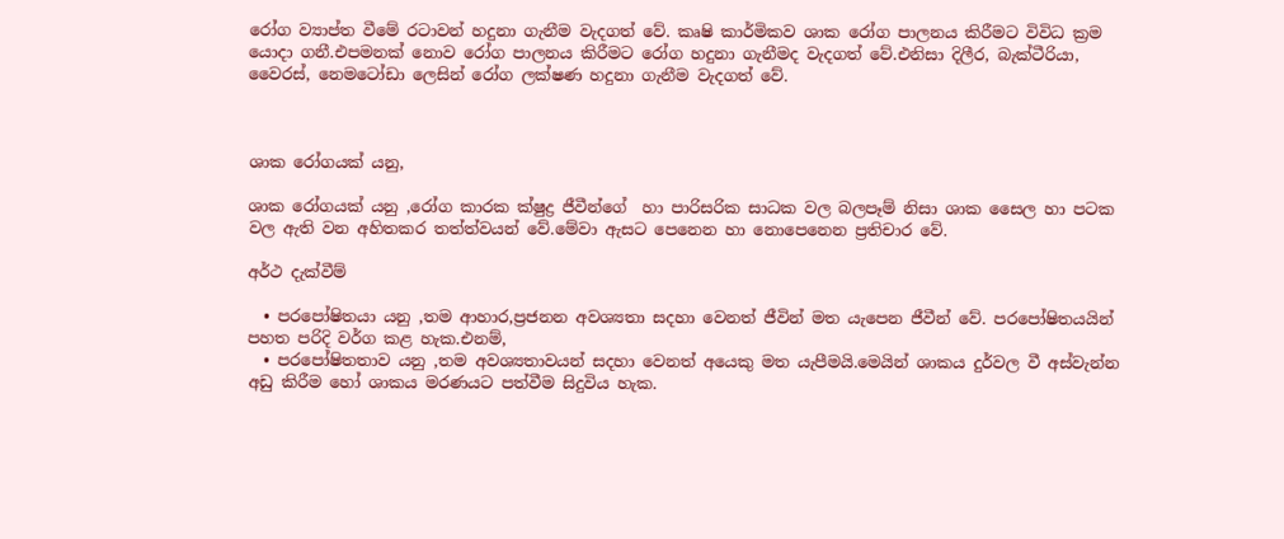රෝග ව්‍යාප්ත වීමේ රටාවන් හදුනා ගැනීම වැදගත් වේ. කෘෂි කාර්මිකව ශාක රෝග පාලනය කිරීමට විවිධ ක්‍රම යොදා ගනී.එපමනක් නොව රෝග පාලනය කිරීමට රෝග හදුනා ගැනීමද වැදගත් වේ.එනිසා දිලීර, බැක්ටීරියා, වෛරස්, නෙමටෝඩා ලෙසින් රෝග ලක්ෂණ හදුනා ගැනීම වැදගත් වේ.



ශාක රෝගයක් යනු,

ශාක රෝගයක් යනු ,රෝග කාරක ක්ෂුද්‍ර ජීවීන්ගේ  හා පාරිසරික සාධක වල බලපෑම් නිසා ශාක සෛල හා පටක වල ඇති වන අහිතකර තත්ත්වයන් වේ.මේවා ඇසට පෙනෙන හා නොපෙනෙන ප්‍රතිචාර වේ.

අර්ථ දැක්වීම්

  • පරපෝෂිතයා යනු ,තම ආහාර,ප්‍රජනන අවශ්‍යතා සදහා වෙනත් ජීවින් මත යැපෙන ජීවීන් වේ. පරපෝෂිතයයින් පහත පරිදි වර්ග කළ හැක.එනම්,
  • පරපෝෂිතතාව යනු ,තම අවශ්‍යතාවයන් සදහා වෙනත් අයෙකු මත යැපීමයි.මෙයින් ශාකය දුර්වල වී අස්වැන්න අඩු කිරීම හෝ ශාකය මරණයට පත්වීම සිදුවිය හැක.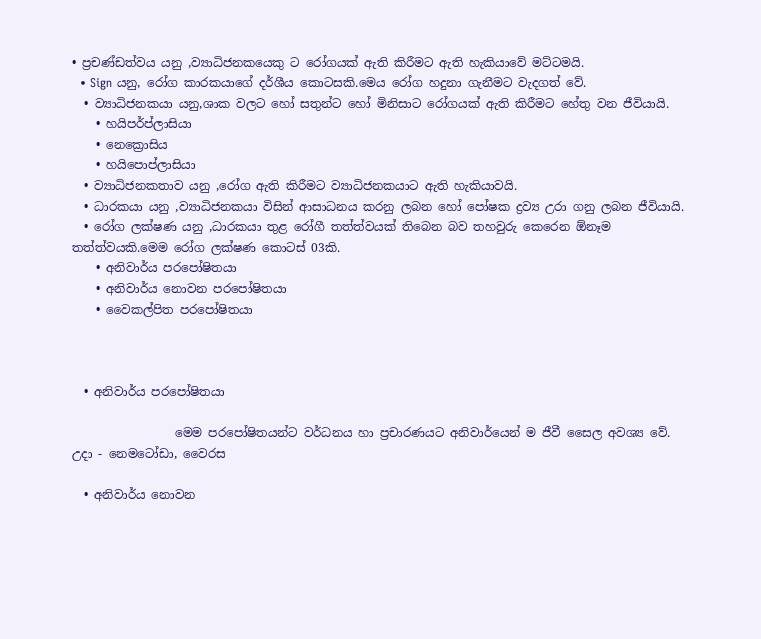• ප්‍රචණ්ඩත්වය යනු ,ව්‍යාධිජනකයෙකු ට රෝගයක් ඇති කිරීමට ඇති හැකියාවේ මට්ටමයි.
  • Sign යනු, රෝග කාරකයාගේ දර්ශීය කොටසකි.මෙය රෝග හදුනා ගැනීමට වැදගත් වේ.
  • ව්‍යාධිජනකයා යනු,ශාක වලට හෝ සතුන්ට හෝ මිනිසාට රෝගයක් ඇති කිරීමට හේතු වන ජීවියායි.
    • හයිපර්ප්ලාසියා
    • නෙක්‍රොසිය
    • හයිපොප්ලාසියා
  • ව්‍යාධිජනකතාව යනු ,රෝග ඇති කිරීමට ව්‍යාධිජනකයාට ඇති හැකියාවයි.
  • ධාරකයා යනු ,ව්‍යාධිජනකයා විසින් ආසාධනය කරනු ලබන හෝ පෝෂක ද්‍රව්‍ය උරා ගනු ලබන ජීවියායි.
  • රෝග ලක්ෂණ යනු ,ධාරකයා තුළ රෝගී තත්ත්වයක් තිබෙන බව තහවුරු කෙරෙන ඕනෑම තත්ත්වයකි.මෙම රෝග ලක්ෂණ කොටස් 03කි.
    • අනිවාර්ය පරපෝෂිතයා
    • අනිවාර්ය නොවන පරපෝෂිතයා
    • වෛකල්පිත පරපෝෂිතයා



  • අනිවාර්ය පරපෝෂිතයා

                 මෙම පරපෝෂිතයන්ට වර්ධනය හා ප්‍රචාරණයට අනිවාර්යෙන් ම ජීවී සෛල අවශ්‍ය වේ. උදා - නෙමටෝඩා, වෛරස

  • අනිවාර්ය නොවන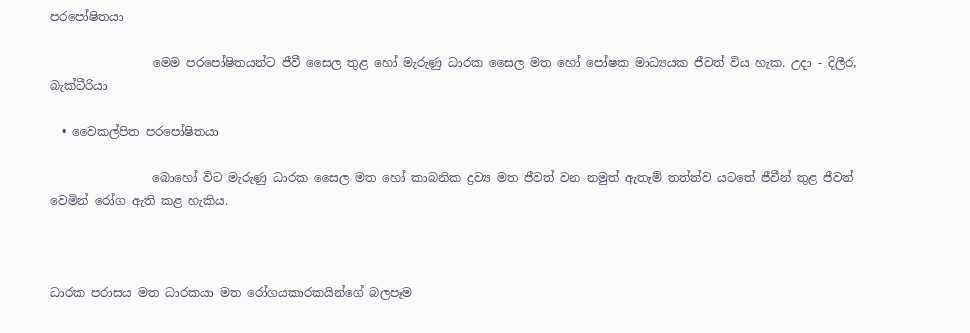පරපෝෂිතයා

                 මෙම පරපෝෂිතයන්ට ජීවී සෛල තුළ හෝ මැරුණු ධාරක සෛල මත හෝ පෝෂක මාධ්‍යයක ජීවත් විය හැක. උදා - දිලීර, බැක්ටීරියා

  • වෛකල්පිත පරපෝෂිතයා

                 බොහෝ විට මැරුණු ධාරක සෛල මත හෝ කාබනික ද්‍රව්‍ය මත ජීවත් වන නමුත් ඇතැම් තත්ත්ව යටතේ ජීවීන් තුළ ජීවත් වෙමින් රෝග ඇති කළ හැකිය.



ධාරක පරාසය මත ධාරකයා මත රෝගයකාරකයින්ගේ බලපෑම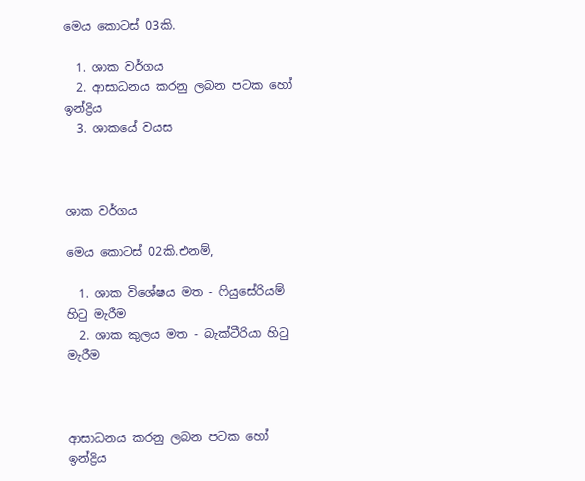මෙය කොටස් 03කි.

  1. ශාක වර්ගය
  2. ආසාධනය කරනු ලබන පටක හෝ ඉන්ද්‍රිය
  3. ශාකයේ වයස



ශාක වර්ගය

මෙය කොටස් 02කි.එනම්,

  1. ශාක විශේෂය මත - ෆියුසේරියම් හිටු මැරීම
  2. ශාක කුලය මත - බැක්ටීරියා හිටු මැරීම



ආසාධනය කරනු ලබන පටක හෝ ඉන්ද්‍රිය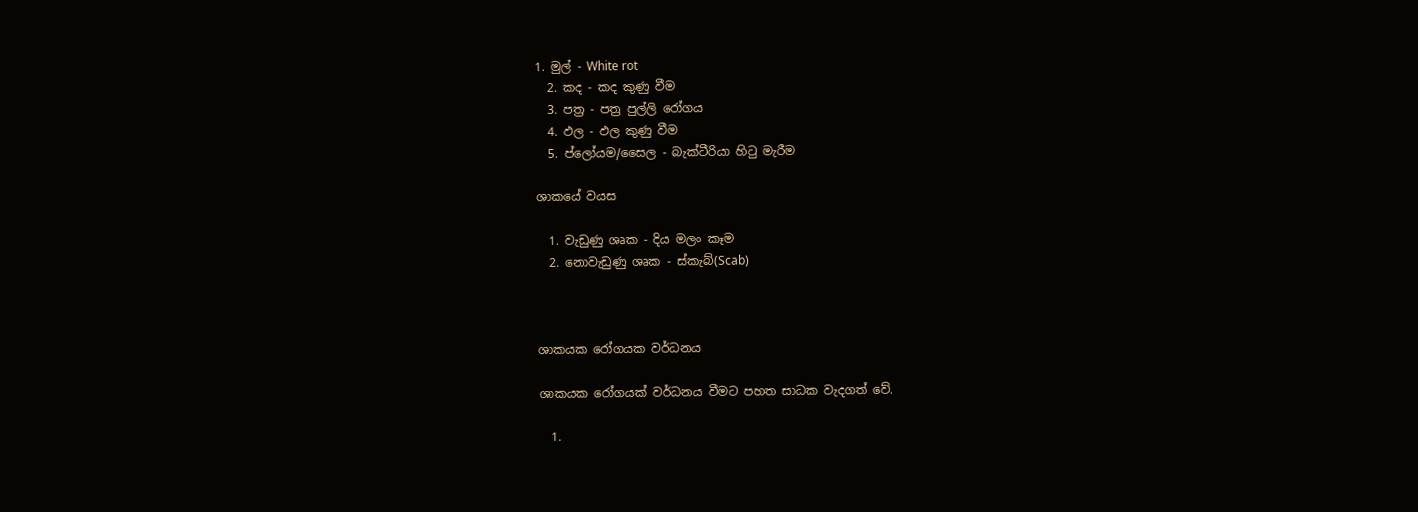1. මුල් - White rot
  2. කද - කද කුණු වීම
  3. පත්‍ර - පත්‍ර පුල්ලි රෝගය
  4. ඵල - ඵල කුණු වීම
  5. ප්ලෝයම/සෛල - බැක්ටීරියා හිටු මැරීම

ශාකයේ වයස

  1. වැඩුණු ශෘක - දිය මලං කෑම
  2. නොවැඩුණු ශෘක - ස්කැබ්(Scab)



ශාකයක රෝගයක වර්ධනය

ශාකයක රෝගයක් වර්ධනය වීමට පහත සාධක වැදගත් වේ.

  1.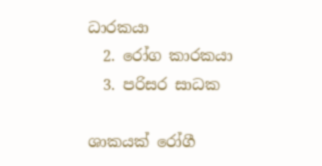ධාරකයා
  2. රෝග කාරකයා
  3. පරිසර සාධක

ශාකයක් රෝගී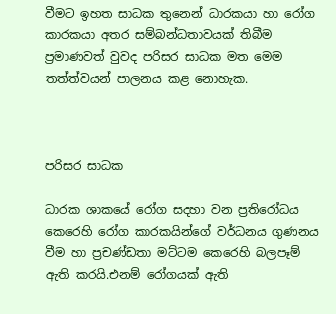වීමට ඉහත සාධක තුනෙන් ධාරකයා හා රෝග කාරකයා අතර සම්බන්ධතාවයක් තිබීම ප්‍රමාණවත් වුවද පරිසර සාධක මත මෙම තත්ත්වයන් පාලනය කළ නොහැක.



පරිසර සාධක

ධාරක ශාකයේ රෝග සදහා වන ප්‍රතිරෝධය කෙරෙහි රෝග කාරකයින්ගේ වර්ධනය ගුණනය වීම හා ප්‍රචණ්ඩතා මට්ටම කෙරෙහි බලපෑම් ඇති කරයි.එනම් රෝගයක් ඇති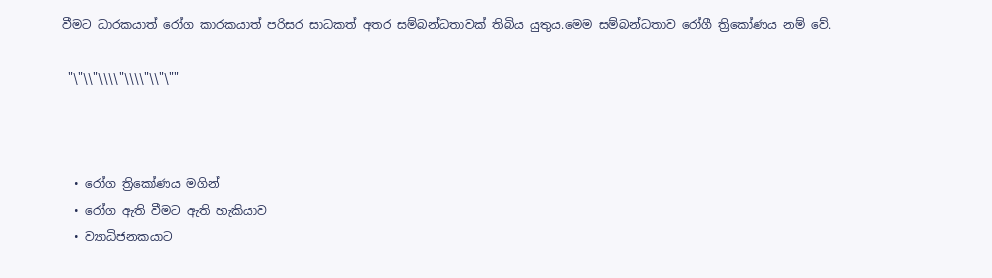වීමට ධාරකයාත් රෝග කාරකයාත් පරිසර සාධකත් අතර සම්බන්ධතාවක් තිබිය යුතුය.මෙම සම්බන්ධතාව රෝගී ත්‍රිකෝණය නම් වේ.

 "\"\\"\\\\"\\\\"\\"\""



  • රෝග ත්‍රිකෝණය මගින්
  • රෝග ඇති වීමට ඇති හැකියාව
  • ව්‍යාධිජනකයාට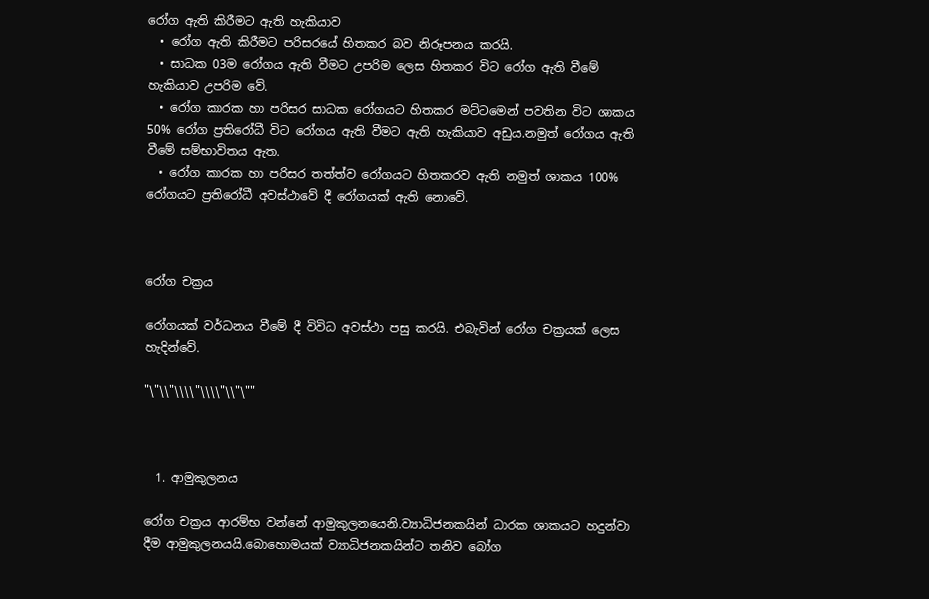රෝග ඇති කිරීමට ඇති හැකියාව
  • රෝග ඇති කිරීමට පරිසරයේ හිතකර බව නිරූපනය කරයි.
  • සාධක 03ම රෝගය ඇති වීමට උපරිම ලෙස හිතකර විට රෝග ඇති වීමේ හැකියාව උපරිම වේ.
  • රෝග කාරක හා පරිසර සාධක රෝගයට හිතකර මට්ටමෙන් පවතින විට ශාකය 50% රෝග ප්‍රතිරෝධී විට රෝගය ඇති වීමට ඇති හැකියාව අඩුය.නමුත් රෝගය ඇති වීමේ සම්භාවිතය ඇත.
  • රෝග කාරක හා පරිසර තත්ත්ව රෝගයට හිතකරව ඇති නමුත් ශාකය 100% රෝගයට ප්‍රති‍රෝධී අවස්ථා‍වේ දී ‍රෝගයක් ඇති ‍‍‍නො‍වේ.



රෝග චක්‍රය

රෝගයක් වර්ධනය වී‍මේ දී විවිධ අවස්ථා පසු ක‍රයි. එබැවින් ‍රෝග චක්‍රයක් ‍‍ලෙස හැදින්‍‍වේ.

"\"\\"\\\\"\\\\"\\"\""



  1. ආමුකුලනය

රෝග චක්‍රය ආරම්භ වන්නේ ආමුකුලන‍යෙනි.ව්‍යාධිජනකයින් ධාරක ශාකයට හදුන්වා දීම ආමුකුලනයයි.බො‍හොමයක් ව්‍යාධිජනකයින්ට තනිව ‍බෝග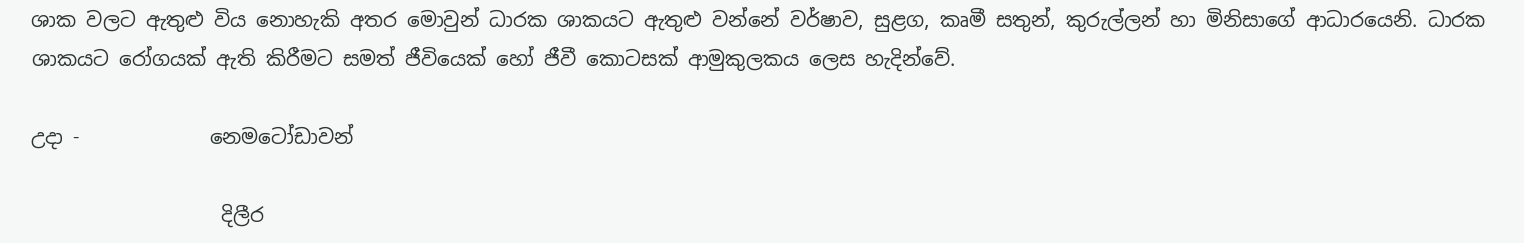ශාක වලට ඇතුළු විය ‍නොහැකි අතර ‍මොවුන් ධාරක ශාකයට ඇතුළු වන්‍‍නේ වර්ෂාව, සුළග, කෘමී සතුන්, කුරුල්ලන් හා මිනිසා‍ගේ ආධාර‍යෙනි. ධාරක ශාකයට ‍රෝගයක් ඇති කිරීමට සමත් ජීවියෙක් හෝ ජීවී කොටසක් ආමුකුලකය ලෙස හැදින්වේ.

උදා -             නෙමටෝඩාවන්

                   දිලීර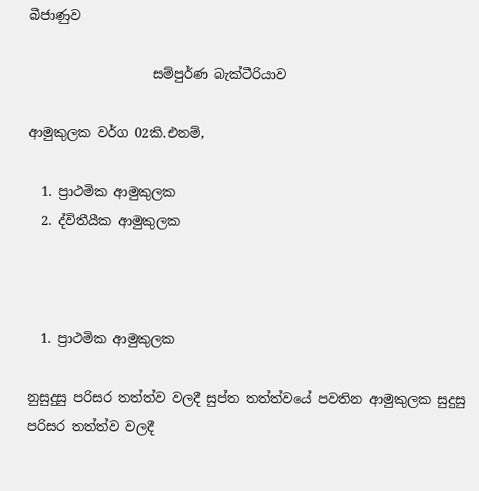බීජාණුව

                   සම්පුර්ණ බැක්ටීරියාව

ආමුකුලක වර්ග 02කි.එනම්,

  1. ප්‍රාථමික ආමුකුලක
  2. ද්විතීයීක ආමුකුලක



  1. ප්‍රාථමික ආමුකුලක

නුසුදුසු පරිසර තත්ත්ව වලදී සුප්ත තත්ත්ව‍යේ පවතින ආමුකුලක සුදුසු පරිසර තත්ත්ව වලදී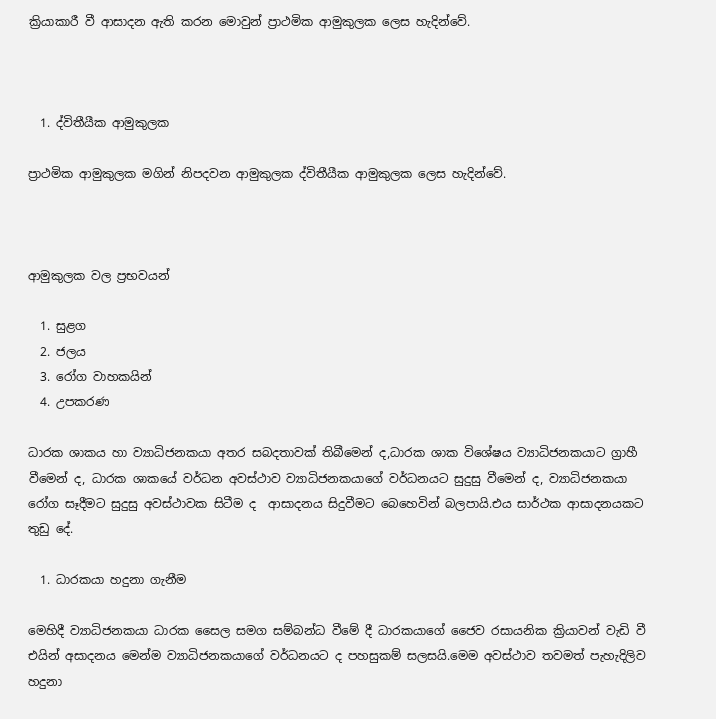ක්‍රියාකාරී වී ආසාදන ඇති කරන ‍මොවුන් ප්‍රාථමික ආමුකුලක ‍ලෙස හැදින්‍‍වේ.



  1. ද්විතීයීක ආමුකුලක

ප්‍රාථමික ආමුකුලක මගින් නිපදවන ආමුකුලක ද්විතීයීක ආමුකුලක ‍ලෙස හැදින්‍‍වේ.



ආමුකුලක වල ප්‍රභවයන්

  1. සුළග
  2. ජලය
  3. රෝග වාහකයින්
  4. උපකරණ

ධාරක ශාකය හා ව්‍යාධිජනකයා අතර සබදතාවක් තිබී‍මෙන් ද,ධාරක ශාක වි‍ශේෂය ව්‍යාධිජනකයාට ග්‍රාහී වීමෙන් ද, ධාරක ශාක‍යේ වර්ධන අවස්ථාව ව්‍යාධිජනකයා‍‍‍ගේ වර්ධනයට සුදුසු වී‍මෙන් ද, ව්‍යාධිජනකයා‍‍‍ රෝග සෑදීමට සුදුසු අවස්ථාවක සිටීම ද  ආසාදනය සිදුවීමට ‍බෙ‍හෙවින් බලපායි.එය සාර්ථක ආසාදනයකට තුඩු ‍දේ.

  1. ධාරකයා හදුනා ගැනීම

මෙහිදී ව්‍යාධිජනකයා ධාරක ‍සෛල සමග සම්බන්ධ වීමේ දී ධාරකයාගේ ජෛව රසායනික ක්‍රියාවන් වැඩි වී එයින් අ‍සාදනය ‍මෙන්ම ව්‍යාධිජනකයා‍ගේ වර්ධනයට ද පහසුකම් සලසයි.මෙම අවස්ථාව තවමත් පැහැදිලිව හදුනා‍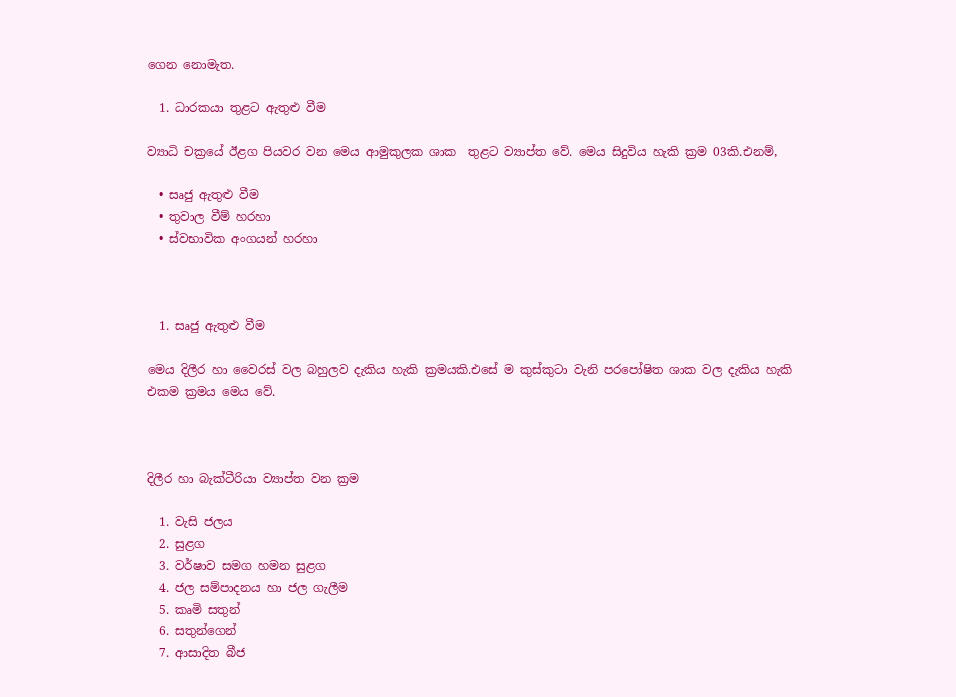ගෙන ‍‍නොමැත.

  1. ධාරකයා තුළට ඇතුළු වීම

ව්‍යාධි චක්‍රයේ ඊළග පියවර වන ‍මෙය ආමුකුලක ශාක  තුළට ව්‍යාප්ත ‍වේ. මෙය සිදුවිය හැකි ක්‍රම 03කි.එනම්,

  • සෘජු ඇතුළු වීම
  • තුවාල වීම් හරහා
  • ස්වභාවික අංගයන් හරහා



  1. සෘජු ඇතුළු වීම

මෙය දිලීර හා වෛරස් වල බහුලව දැකිය හැකි ක්‍රමයකි.එ‍සේ ම කුස්කුටා වැනි පර‍‍පෝෂිත ශාක වල දැකිය හැකි එකම ක්‍රමය ‍මෙය ‍වේ.



දිලීර හා බැක්ටීරියා ව්‍යාප්ත වන ක්‍රම

  1. වැසි ජලය
  2. සුළග
  3. වර්ෂාව සමග හමන සුළග
  4. ජල සම්පාදනය හා ජල ගැලීම
  5. කෘමි සතුන්
  6. සතුන්ගෙන්
  7. ආසාදිත බීජ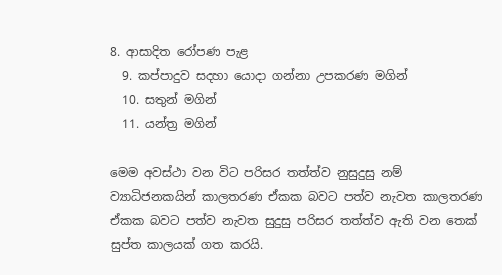8. ආසාදිත ‍රෝපණ පැළ
  9. කප්පාදුව සදහා ‍යොදා ගන්නා උපකරණ මගින්
  10. සතුන් මගින්
  11. යන්ත්‍ර මගින්

මෙම අවස්ථා වන විට පරිසර තත්ත්ව නුසුදුසු නම් ව්‍යාධිජනකයින් කාලතරණ ඒකක බවට පත්ව නැවත කාලතරණ ඒකක බවට පත්ව නැවත සුදුසු පරිසර තත්ත්ව ඇති වන ‍තෙක් සුප්ත කාලයක් ගත කරයි.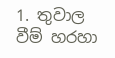1. තුවාල වීම් හරහා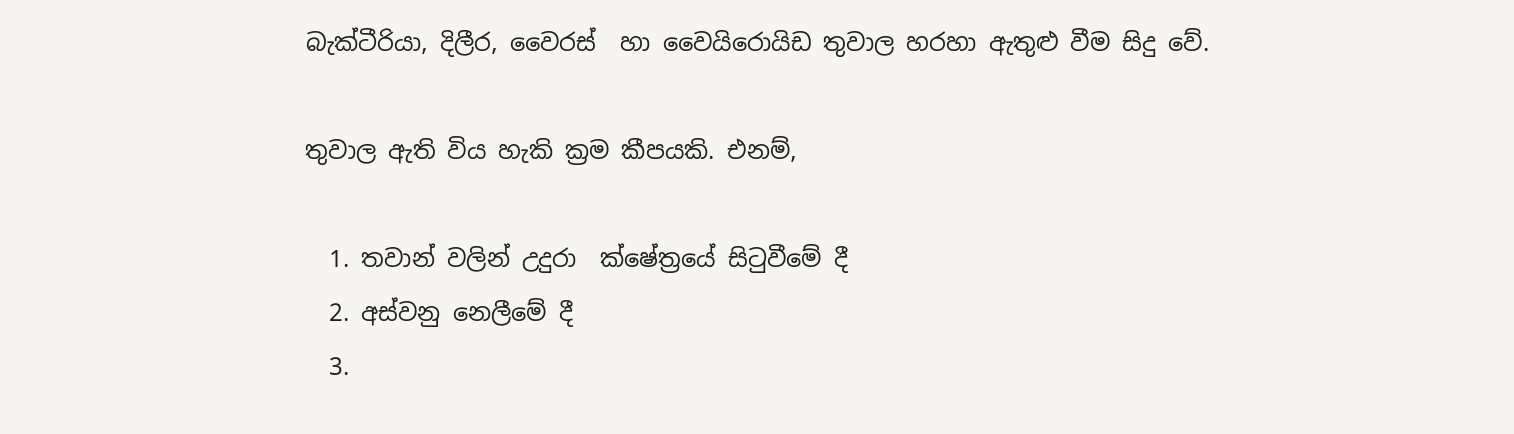බැක්ටීරියා, දිලීර, වෛරස්  හා ‍වෛයි‍රොයිඩ තුවාල හරහා ඇතුළු වීම සිදු වේ.

තුවාල ඇති විය හැකි ක්‍රම කීපයකි. එනම්,

  1. තවාන් වලින් උදුරා ‍ ක්ෂේත්‍රයේ සිටුවීමේ දී
  2. අස්වනු ‍නෙලී‍මේ දී
  3.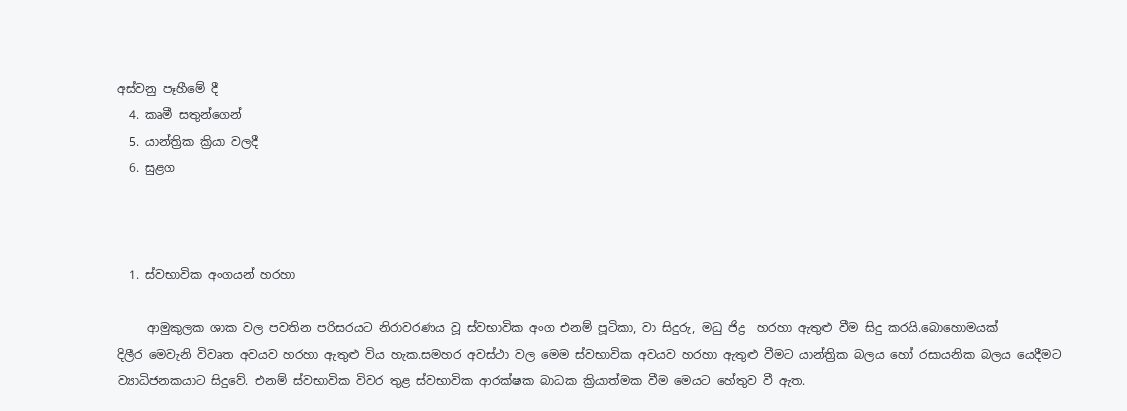අස්වනු ‍පෑහීමේ දී
  4. කෘමී සතුන්‍‍ගෙන්
  5. යාන්ත්‍රික ක්‍රියා වලදී
  6. සුළග



  1. ස්වභාවික අංගයන් හරහා

     ආමුකුලක ශාක වල පවතින පරිසරයට නිරාවරණය වූ ස්වභාවික අංග එනම් පූටිකා, වා සිදුරු, මධු ජිද්‍ර  හරහා ඇතුළු වීම සිදු ක‍රයි.බො‍හොමයක් දිලීර ‍මෙවැනි විවෘත අවයව හරහා ඇතුළු විය හැක.සමහර අවස්ථා වල ‍මෙම ස්වභාවික අවයව හරහා ඇතුළු වීමට යාන්ත්‍රික බලය ‍හෝ රසායනික බලය යෙදීම‍ට ව්‍යාධිජනකයාට සිදුවේ. එනම් ස්වභාවික විවර තුළ ස්වභාවික ආරක්ෂක බාධක ක්‍රියාත්මක වීම ‍මෙයට ‍හේතුව වී ඇත.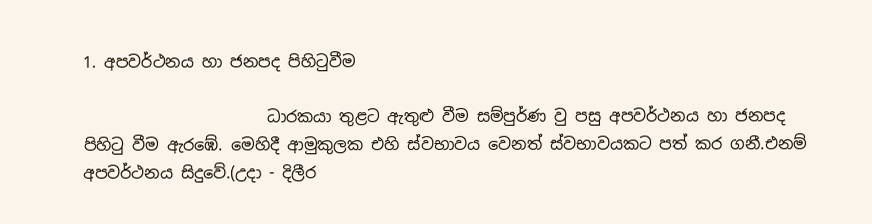1. අපවර්ථනය හා ජනපද පිහිටුවීම

                       ධාරකයා තුළට ඇතුළු වීම සම්පුර්ණ වු පසු අපවර්ථනය හා ජනපද පිහිටු වීම ඇර‍‍‍ඹේ. මෙහිදී ආමුකුලක එහි ස්වභාවය වෙනත් ස්වභාවයකට පත් කර ගනී.එනම්  අපවර්ථනය සිදුවේ.(උදා - දිලීර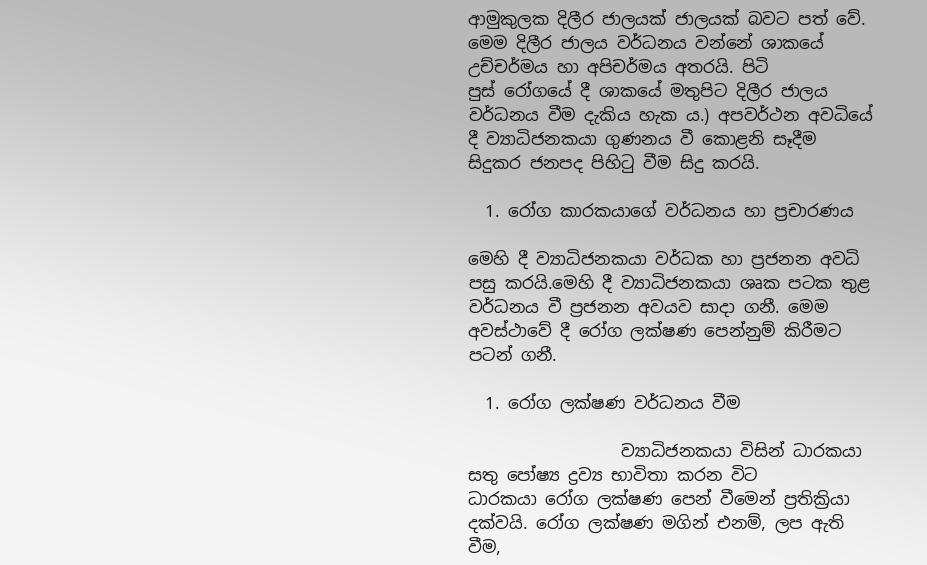ආමුකුලක දිලීර ජාලයක් ජාලයක් බවට පත් ‍වේ. මෙම දිලීර ජාලය වර්ධනය වන්නේ ශාක‍යේ උච්චර්මය හා අපිචර්මය අතරයි. පිටි පුස් ‍රෝගයේ දී ශාක‍යේ මතුපිට දිලීර ජාලය වර්ධනය වීම දැකිය හැක ය.) අපවර්ථන අවධි‍යේ දී ව්‍යාධිජනකයා ගුණනය වී ‍කොළනි සෑදීම සිදුකර ජනපද පිහිටු වීම සිදු කරයි.

  1. රෝග කාරකයාගේ වර්ධනය හා ප්‍රචාරණය

මෙහි දී ව්‍යාධිජනකයා වර්ධක හා ප්‍රජනන අවධි පසු කරයි.මෙහි දී ව්‍යාධිජනකයා ශෘක පටක තුළ වර්ධනය වී ප්‍රජනන අවයව සාදා ගනී. මෙම අවස්ථා‍වේ දී ‍රෝග ලක්ෂණ ‍පෙන්නුම් කිරීමට පටන් ගනී.

  1. රෝග ලක්ෂණ වර්ධනය වීම

                  ව්‍යාධිජනකයා විසින් ධාරකයා සතු පෝෂ්‍ය ද්‍රව්‍ය භාවිතා කරන විට ධාරකයා ‍රෝග ලක්ෂණ ‍පෙන් වී‍‍මෙන් ප්‍රතික්‍රියා දක්වයි. රෝග ලක්ෂණ මගින් එනම්, ලප ඇති වීම,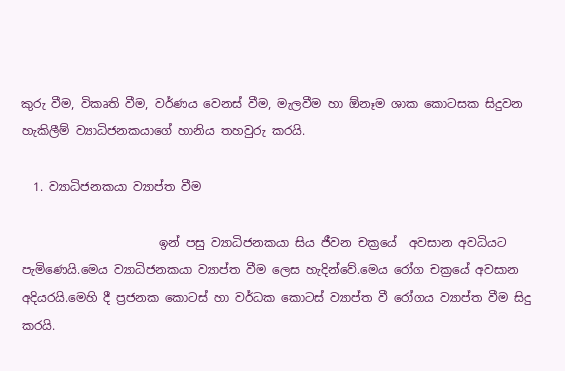කුරු වීම, විකෘති වීම, වර්ණය වෙනස් වීම, මැලවීම හා ඕනෑම ශාක කොටසක සිදුවන හැකිලීම් ව්‍යාධිජනකයා‍ගේ හානිය තහවුරු කරයි.

  1. ව්‍යාධිජනකයා ව්‍යාප්ත වීම

                       ඉන් පසු ව්‍යාධිජනකයා සිය ජීවන චක්‍රයේ  අවසාන අවධියට පැමිණෙයි.මෙය ව්‍යාධිජනකයා ව්‍යාප්ත වීම ‍ලෙස හැදින්වේ.මෙය ‍‍රෝග චක්‍රයේ අවසාන අදියරයි.මෙහි දී ප්‍රජනක කොටස් හා වර්ධක ‍කොටස් ව්‍යාප්ත වී ‍රෝගය ව්‍යාප්ත වීම සිදු කරයි.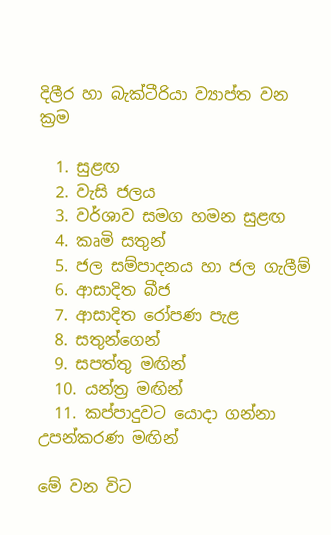දිලීර හා බැක්ටීරියා ව්‍යාප්ත වන ක්‍රම

  1. සුළඟ
  2. වැසි ජලය
  3. වර්ශාව සමග හමන සුළඟ
  4. කෘමි සතුන්
  5. ජල සම්පාදනය හා ජල ගැලීම්
  6. ආසාදිත බීජ
  7. ආසාදිත රෝපණ පැළ
  8. සතුන්ගෙන්
  9. සපත්තු මඟින්
  10. යන්ත්‍ර මඟින්
  11. කප්පාදුවට යොදා ගන්නා උපන්‍කරණ මඟින්

මේ වන විට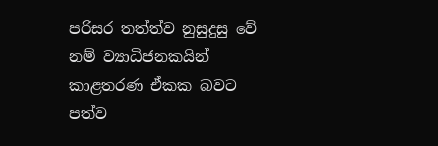පරිසර තත්ත්ව නුසුදුසු වේ නම් ව්‍යාධිජනකයින් කාළතරණ ඒකක බවට පත්ව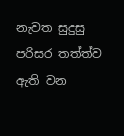නැවත සුදුසු පරිසර තත්ත්ව ඇති වන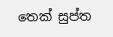තෙක් සුප්ත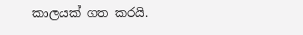කාලයක් ගත කරයි.